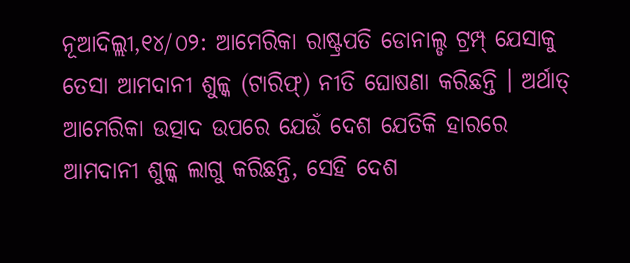ନୂଆଦିଲ୍ଲୀ,୧୪/୦୨: ଆମେରିକା ରାଷ୍ଟ୍ରପତି ଡୋନାଲ୍ଡ ଟ୍ରମ୍ପ୍ ଯେସାକୁ ତେସା ଆମଦାନୀ ଶୁଳ୍କ (ଟାରିଫ୍) ନୀତି ଘୋଷଣା କରିଛନ୍ତି । ଅର୍ଥାତ୍ ଆମେରିକା ଉତ୍ପାଦ ଉପରେ ଯେଉଁ ଦେଶ ଯେତିକି ହାରରେ ଆମଦାନୀ ଶୁଳ୍କ ଲାଗୁ କରିଛନ୍ତି, ସେହି ଦେଶ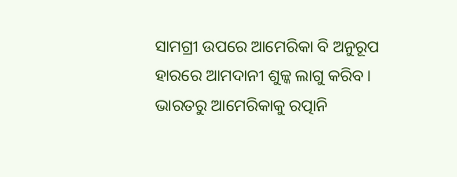ସାମଗ୍ରୀ ଉପରେ ଆମେରିକା ବି ଅନୁରୂପ ହାରରେ ଆମଦାନୀ ଶୁଳ୍କ ଲାଗୁ କରିବ ।
ଭାରତରୁ ଆମେରିକାକୁ ରତ୍ପାନି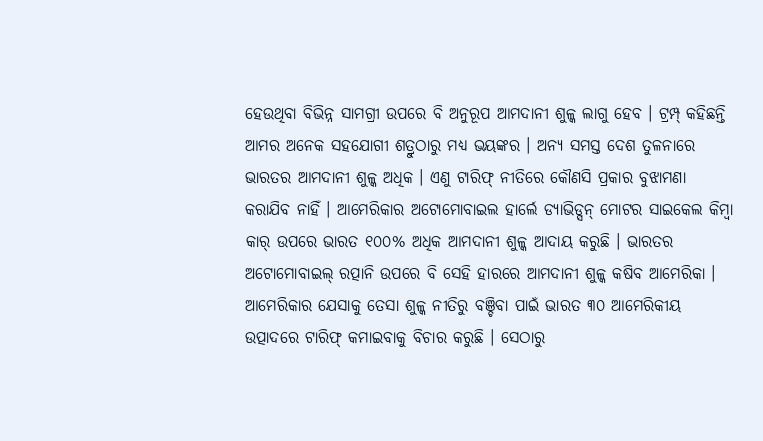ହେଉଥିବା ବିଭିନ୍ନ ସାମଗ୍ରୀ ଉପରେ ବି ଅନୁରୂପ ଆମଦାନୀ ଶୁଳ୍କ ଲାଗୁ ହେବ । ଟ୍ରମ୍ପ୍ କହିଛନ୍ତି ଆମର ଅନେକ ସହଯୋଗୀ ଶତ୍ରୁଠାରୁ ମଧ୍ୟ ଭୟଙ୍କର । ଅନ୍ୟ ସମସ୍ତ ଦେଶ ତୁଳନାରେ ଭାରତର ଆମଦାନୀ ଶୁଳ୍କ ଅଧିକ । ଏଣୁ ଟାରିଫ୍ ନୀତିରେ କୌଣସି ପ୍ରକାର ବୁଝାମଣା କରାଯିବ ନାହିଁ । ଆମେରିକାର ଅଟୋମୋବାଇଲ ହାର୍ଲେ ଡ୍ୟାଭିଡ୍ସନ୍ ମୋଟର ସାଇକେଲ କିମ୍ବା କାର୍ ଉପରେ ଭାରତ ୧୦୦% ଅଧିକ ଆମଦାନୀ ଶୁଳ୍କ ଆଦାୟ କରୁଛି । ଭାରତର ଅଟୋମୋବାଇଲ୍ ରତ୍ପାନି ଉପରେ ବି ସେହି ହାରରେ ଆମଦାନୀ ଶୁଳ୍କ କଷିବ ଆମେରିକା ।
ଆମେରିକାର ଯେସାକୁ ତେସା ଶୁଳ୍କ ନୀତିରୁ ବଞ୍ଚିବା ପାଇଁ ଭାରତ ୩୦ ଆମେରିକୀୟ ଉତ୍ପାଦରେ ଟାରିଫ୍ କମାଇବାକୁ ବିଚାର କରୁଛି । ସେଠାରୁ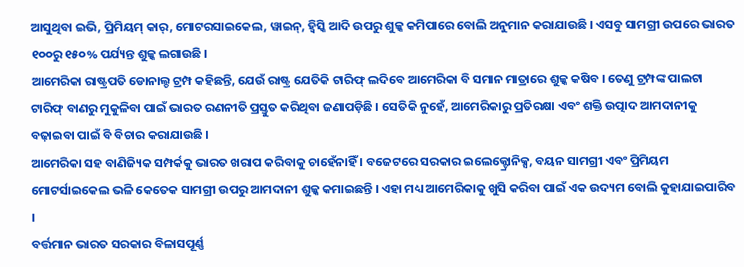ଆସୁଥିବା ଇଭି, ପ୍ରିମିୟମ୍ କାର୍, ମୋଟରସାଇକେଲ, ୱାଇନ୍, ହ୍ୱିସ୍କି ଆଦି ଉପରୁ ଶୁଳ୍କ କମିପାରେ ବୋଲି ଅନୁମାନ କରାଯାଉଛି । ଏସବୁ ସାମଗ୍ରୀ ଉପରେ ଭାରତ ୧୦୦ରୁ ୧୫୦% ପର୍ଯ୍ୟନ୍ତ ଶୁଳ୍କ ଲଗାଉଛି ।
ଆମେରିକା ରାଷ୍ଟ୍ରପତି ଡୋନାଲ୍ଡ ଟ୍ରମ୍ପ କହିଛନ୍ତି, ଯେଉଁ ରାଷ୍ଟ୍ର ଯେତିକି ଟାରିଫ୍ ଲଦିବେ ଆମେରିକା ବି ସମାନ ମାତ୍ରାରେ ଶୁଳ୍କ କଷିବ । ତେଣୁ ଟ୍ରମ୍ପଙ୍କ ପାଲଟା ଟାରିଫ୍ ବାଣରୁ ମୁକୁଳିବା ପାଇଁ ଭାରତ ରଣନୀତି ପ୍ରସ୍ତୁତ କରିଥିବା ଜଣାପଡ଼ିଛି । ସେତିକି ନୁହେଁ, ଆମେରିକାରୁ ପ୍ରତିରକ୍ଷା ଏବଂ ଶକ୍ତି ଉତ୍ପାଦ ଆମଦାନୀକୁ ବଢ଼ାଇବା ପାଇଁ ବି ବିଚାର କରାଯାଉଛି ।
ଆମେରିକା ସହ ବାଣିଜ୍ୟିକ ସମ୍ପର୍କକୁ ଭାରତ ଖରାପ କରିବାକୁ ଚାହେଁନାହିଁ । ବଜେଟରେ ସରକାର ଇଲେକ୍ଟ୍ରୋନିକ୍ସ, ବୟନ ସାମଗ୍ରୀ ଏବଂ ପ୍ରିମିୟମ ମୋଟର୍ସାଇକେଲ ଭଳି କେତେକ ସାମଗ୍ରୀ ଉପରୁ ଆମଦାନୀ ଶୁଳ୍କ କମାଇଛନ୍ତି । ଏହା ମଧ୍ୟ ଆମେରିକାକୁ ଖୁସି କରିବା ପାଇଁ ଏକ ଉଦ୍ୟମ ବୋଲି କୁହାଯାଇପାରିବ ।
ବର୍ତ୍ତମାନ ଭାରତ ସରକାର ବିଳାସପୂର୍ଣ୍ଣ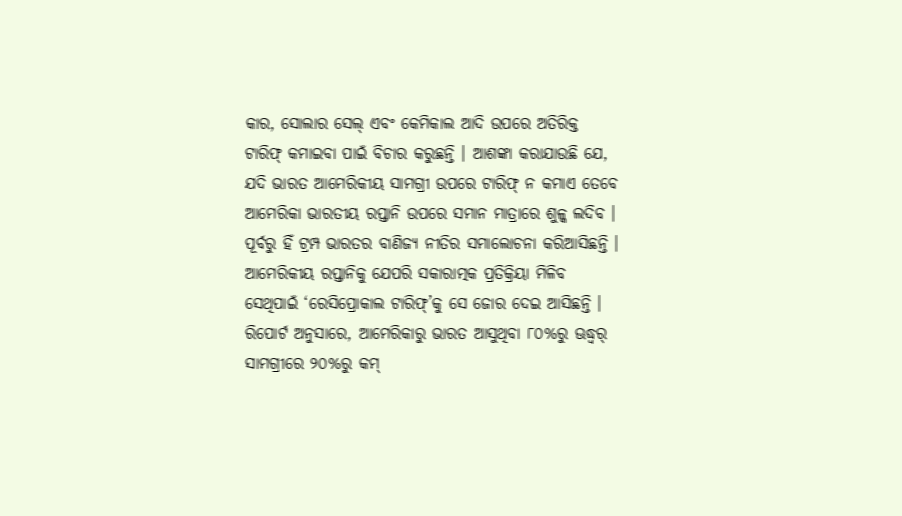କାର, ସୋଲାର ସେଲ୍ ଏବଂ କେମିକାଲ ଆଦି ଉପରେ ଅତିରିକ୍ତ ଟାରିଫ୍ କମାଇବା ପାଇଁ ବିଚାର କରୁଛନ୍ତି । ଆଶଙ୍କା କରାଯାଉଛି ଯେ, ଯଦି ଭାରତ ଆମେରିକୀୟ ସାମଗ୍ରୀ ଉପରେ ଟାରିଫ୍ ନ କମାଏ ତେବେ ଆମେରିକା ଭାରତୀୟ ରପ୍ତାନି ଉପରେ ସମାନ ମାତ୍ରାରେ ଶୁଳ୍କ ଲଦିବ ।
ପୂର୍ବରୁ ହିଁ ଟ୍ରମ୍ପ ଭାରତର ବାଣିଜ୍ୟ ନୀତିର ସମାଲୋଚନା କରିଆସିଛନ୍ତି । ଆମେରିକୀୟ ରପ୍ତାନିକୁ ଯେପରି ସକାରାତ୍ମକ ପ୍ରତିକ୍ରିୟା ମିଳିବ ସେଥିପାଇଁ ‘ରେସିପ୍ରୋକାଲ ଟାରିଫ୍’କୁ ସେ ଜୋର ଦେଇ ଆସିଛନ୍ତି ।
ରିପୋର୍ଟ ଅନୁସାରେ, ଆମେରିକାରୁ ଭାରତ ଆସୁଥିବା ୮୦%ରୁ ଊଦ୍ଧ୍ୱର୍ ସାମଗ୍ରୀରେ ୨୦%ରୁ କମ୍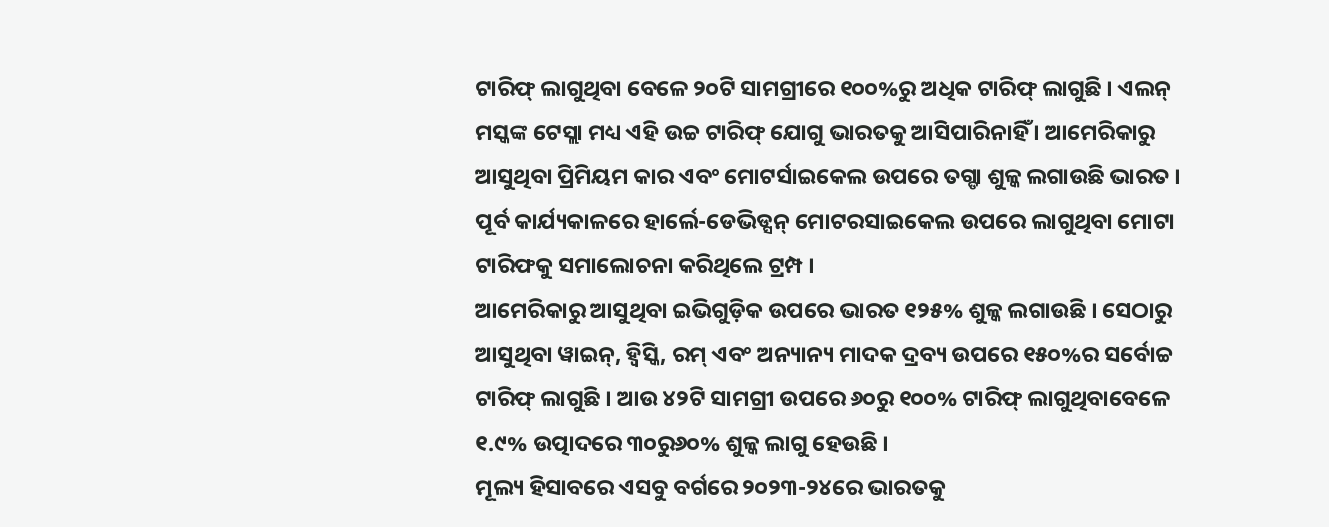ଟାରିଫ୍ ଲାଗୁଥିବା ବେଳେ ୨୦ଟି ସାମଗ୍ରୀରେ ୧୦୦%ରୁ ଅଧିକ ଟାରିଫ୍ ଲାଗୁଛି । ଏଲନ୍ ମସ୍କଙ୍କ ଟେସ୍ଲା ମଧ୍ୟ ଏହି ଉଚ୍ଚ ଟାରିଫ୍ ଯୋଗୁ ଭାରତକୁ ଆସିପାରିନାହିଁ । ଆମେରିକାରୁ ଆସୁଥିବା ପ୍ରିମିୟମ କାର ଏବଂ ମୋଟର୍ସାଇକେଲ ଉପରେ ତଗ୍ଡା ଶୁଳ୍କ ଲଗାଉଛି ଭାରତ । ପୂର୍ବ କାର୍ଯ୍ୟକାଳରେ ହାର୍ଲେ-ଡେଭିଡ୍ସନ୍ ମୋଟରସାଇକେଲ ଉପରେ ଲାଗୁଥିବା ମୋଟା ଟାରିଫକୁ ସମାଲୋଚନା କରିଥିଲେ ଟ୍ରମ୍ପ ।
ଆମେରିକାରୁ ଆସୁଥିବା ଇଭିଗୁଡ଼ିକ ଉପରେ ଭାରତ ୧୨୫% ଶୁଳ୍କ ଲଗାଉଛି । ସେଠାରୁ ଆସୁଥିବା ୱାଇନ୍, ହ୍ୱିସ୍କି, ରମ୍ ଏବଂ ଅନ୍ୟାନ୍ୟ ମାଦକ ଦ୍ରବ୍ୟ ଉପରେ ୧୫୦%ର ସର୍ବୋଚ୍ଚ ଟାରିଫ୍ ଲାଗୁଛି । ଆଉ ୪୨ଟି ସାମଗ୍ରୀ ଉପରେ ୬୦ରୁ ୧୦୦% ଟାରିଫ୍ ଲାଗୁଥିବାବେଳେ ୧.୯% ଉତ୍ପାଦରେ ୩୦ରୁ୬୦% ଶୁଳ୍କ ଲାଗୁ ହେଉଛି ।
ମୂଲ୍ୟ ହିସାବରେ ଏସବୁ ବର୍ଗରେ ୨୦୨୩-୨୪ରେ ଭାରତକୁ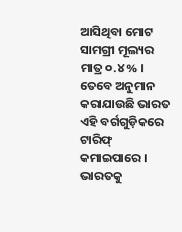ଆସିଥିବା ମୋଟ ସାମଗ୍ରୀ ମୂଲ୍ୟର ମାତ୍ର ୦.୪% । ତେବେ ଅନୁମାନ କରାଯାଉଛି ଭାରତ ଏହି ବର୍ଗଗୁଡ଼ିକରେ ଟାରିଫ୍ କମାଇପାରେ । ଭାରତକୁ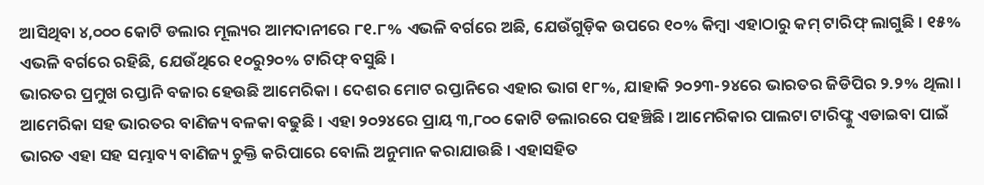ଆସିଥିବା ୪,୦୦୦ କୋଟି ଡଲାର ମୂଲ୍ୟର ଆମଦାନୀରେ ୮୧.୮% ଏଭଳି ବର୍ଗରେ ଅଛି, ଯେଉଁଗୁଡ଼ିକ ଉପରେ ୧୦% କିମ୍ବା ଏହାଠାରୁ କମ୍ ଟାରିଫ୍ ଲାଗୁଛି । ୧୫% ଏଭଳି ବର୍ଗରେ ରହିଛି, ଯେଉଁଥିରେ ୧୦ରୁ୨୦% ଟାରିଫ୍ ବସୁଛି ।
ଭାରତର ପ୍ରମୁଖ ରପ୍ତାନି ବଜାର ହେଉଛି ଆମେରିକା । ଦେଶର ମୋଟ ରପ୍ତାନିରେ ଏହାର ଭାଗ ୧୮%, ଯାହାକି ୨୦୨୩-୨୪ରେ ଭାରତର ଜିଡିପିର ୨.୨% ଥିଲା । ଆମେରିକା ସହ ଭାରତର ବାଣିଜ୍ୟ ବଳକା ବଢୁଛି । ଏହା ୨୦୨୪ରେ ପ୍ରାୟ ୩,୮୦୦ କୋଟି ଡଲାରରେ ପହଞ୍ଚିଛି । ଆମେରିକାର ପାଲଟା ଟାରିଫ୍କୁ ଏଡାଇବା ପାଇଁ ଭାରତ ଏହା ସହ ସମ୍ଭାବ୍ୟ ବାଣିଜ୍ୟ ଚୁକ୍ତି କରିପାରେ ବୋଲି ଅନୁମାନ କରାଯାଉଛି । ଏହାସହିତ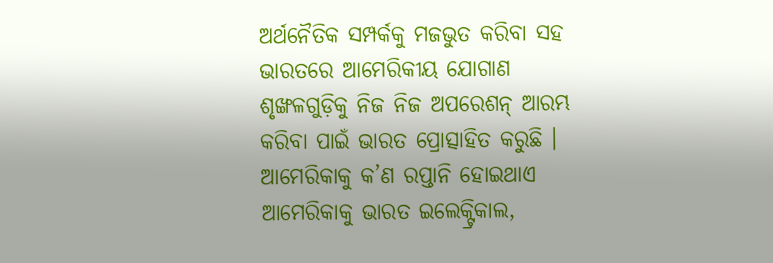ଅର୍ଥନୈତିକ ସମ୍ପର୍କକୁ ମଜଭୁତ କରିବା ସହ ଭାରତରେ ଆମେରିକୀୟ ଯୋଗାଣ ଶୃଙ୍ଖଳଗୁଡ଼ିକୁ ନିଜ ନିଜ ଅପରେଶନ୍ ଆରମ୍ଭ କରିବା ପାଇଁ ଭାରତ ପ୍ରୋତ୍ସାହିତ କରୁଛି ।
ଆମେରିକାକୁ କ’ଣ ରପ୍ତାନି ହୋଇଥାଏ
ଆମେରିକାକୁ ଭାରତ ଇଲେକ୍ଟ୍ରିକାଲ,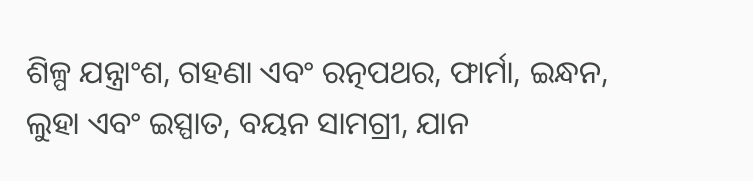ଶିଳ୍ପ ଯନ୍ତ୍ରାଂଶ, ଗହଣା ଏବଂ ରତ୍ନପଥର, ଫାର୍ମା, ଇନ୍ଧନ, ଲୁହା ଏବଂ ଇସ୍ପାତ, ବୟନ ସାମଗ୍ରୀ, ଯାନ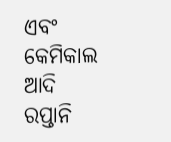ଏବଂ କେମିକାଲ ଆଦି ରପ୍ତାନି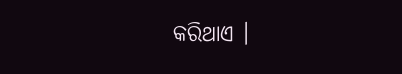କରିଥାଏ ।